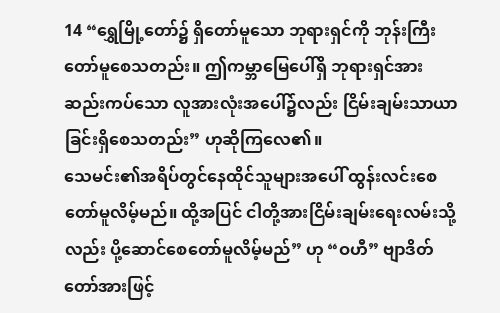14 “ရွှေမြို့တော်၌ ရှိတော်မူသော ဘုရားရှင်ကို ဘုန်းကြီးတော်မူစေသတည်း။ ဤကမ္ဘာမြေပေါ်ရှိ ဘုရားရှင်အား ဆည်းကပ်သော လူအားလုံးအပေါ်၌လည်း ငြိမ်းချမ်းသာယာခြင်းရှိစေသတည်း” ဟုဆိုကြလေ၏။
သေမင်း၏အရိပ်တွင်နေထိုင်သူများအပေါ် ထွန်းလင်းစေတော်မူလိမ့်မည်။ ထို့အပြင် ငါတို့အားငြိမ်းချမ်းရေးလမ်းသို့လည်း ပို့ဆောင်စေတော်မူလိမ့်မည်” ဟု “ဝဟီ” ဗျာဒိတ်တော်အားဖြင့်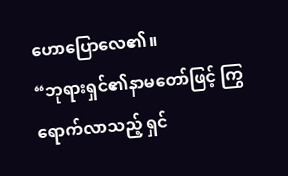ဟောပြောလေ၏။
“ဘုရားရှင်၏နာမတော်ဖြင့် ကြွရောက်လာသည့် ရှင်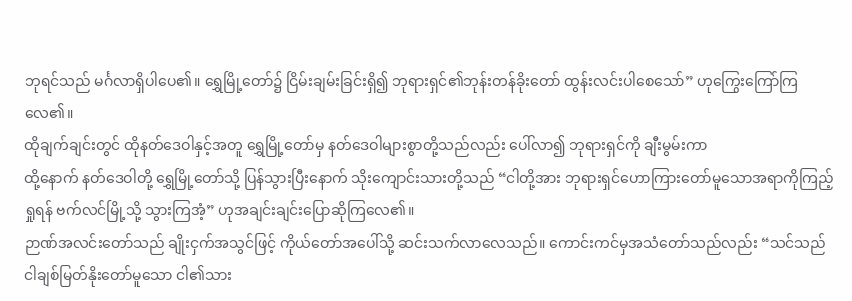ဘုရင်သည် မင်္ဂလာရှိပါပေ၏။ ရွှေမြို့တော်၌ ငြိမ်းချမ်းခြင်းရှိ၍ ဘုရားရှင်၏ဘုန်းတန်ခိုးတော် ထွန်းလင်းပါစေသော်” ဟုကြွေးကြော်ကြလေ၏။
ထိုချက်ချင်းတွင် ထိုနတ်ဒေဝါနှင့်အတူ ရွှေမြို့တော်မှ နတ်ဒေဝါများစွာတို့သည်လည်း ပေါ်လာ၍ ဘုရားရှင်ကို ချီးမွမ်းကာ
ထို့နောက် နတ်ဒေဝါတို့ ရွှေမြို့တော်သို့ ပြန်သွားပြီးနောက် သိုးကျောင်းသားတို့သည် “ငါတို့အား ဘုရားရှင်ဟောကြားတော်မူသောအရာကိုကြည့်ရှုရန် ဗက်လင်မြို့သို့ သွားကြအံ့” ဟုအချင်းချင်းပြောဆိုကြလေ၏။
ဉာဏ်အလင်းတော်သည် ချိုးငှက်အသွင်ဖြင့် ကိုယ်တော်အပေါ်သို့ ဆင်းသက်လာလေသည်။ ကောင်းကင်မှအသံတော်သည်လည်း “သင်သည် ငါချစ်မြတ်နိုးတော်မူသော ငါ၏သား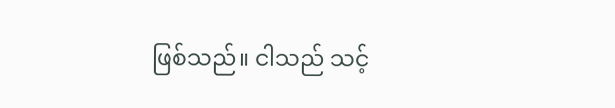ဖြစ်သည်။ ငါသည် သင့်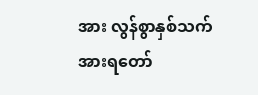အား လွန်စွာနှစ်သက်အားရတော်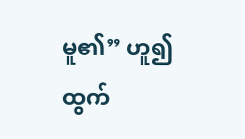မူ၏” ဟူ၍ထွက်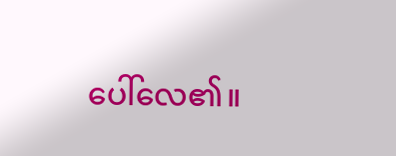ပေါ်လေ၏။